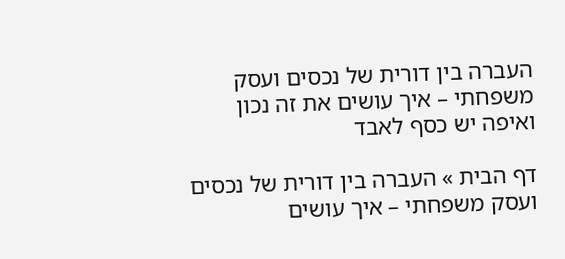העברה בין דורית של נכסים ועסק משפחתי – איך עושים את זה נכון ואיפה יש כסף לאבד

דף הבית » העברה בין דורית של נכסים ועסק משפחתי – איך עושים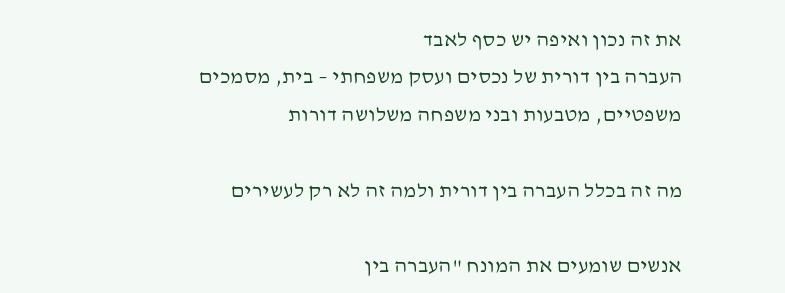את זה נכון ואיפה יש כסף לאבד
העברה בין דורית של נכסים ועסק משפחתי – בית, מסמכים משפטיים, מטבעות ובני משפחה משלושה דורות

מה זה בכלל העברה בין דורית ולמה זה לא רק לעשירים

אנשים שומעים את המונח "העברה בין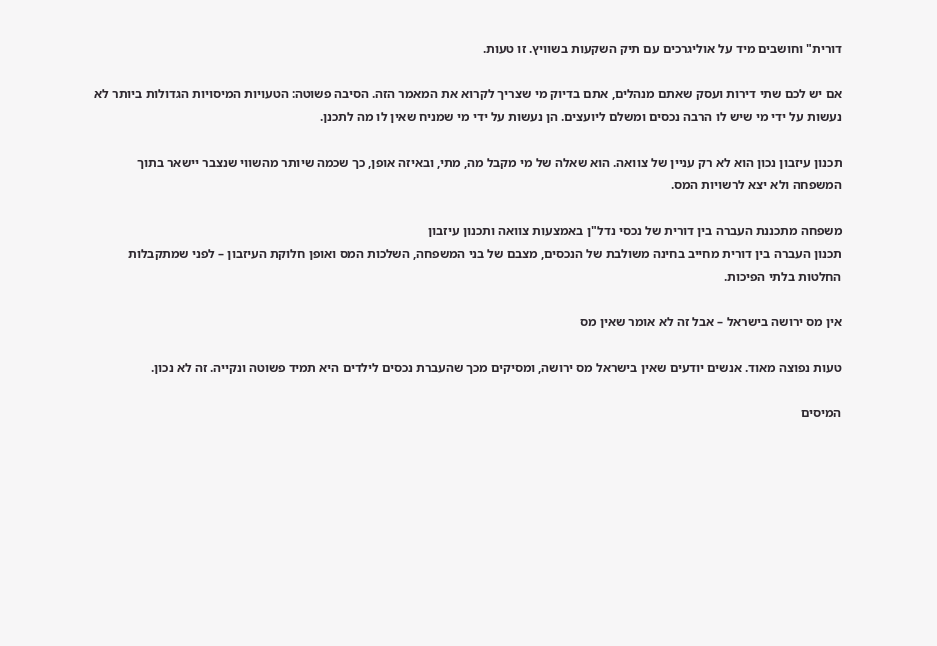דורית" וחושבים מיד על אוליגרכים עם תיק השקעות בשוויץ. זו טעות.

אם יש לכם שתי דירות ועסק שאתם מנהלים, אתם בדיוק מי שצריך לקרוא את המאמר הזה. הסיבה פשוטה: הטעויות המיסויות הגדולות ביותר לא נעשות על ידי מי שיש לו הרבה נכסים ומשלם ליועצים. הן נעשות על ידי מי שמניח שאין לו מה לתכנן.

תכנון עיזבון נכון הוא לא רק עניין של צוואה. הוא שאלה של מי מקבל מה, מתי, ובאיזה אופן, כך שכמה שיותר מהשווי שנצבר יישאר בתוך המשפחה ולא יצא לרשויות המס.

משפחה מתכננת העברה בין דורית של נכסי נדל"ן באמצעות צוואה ותכנון עיזבון
תכנון העברה בין דורית מחייב בחינה משולבת של הנכסים, מצבם של בני המשפחה, השלכות המס ואופן חלוקת העיזבון – לפני שמתקבלות החלטות בלתי הפיכות.

אין מס ירושה בישראל – אבל זה לא אומר שאין מס

טעות נפוצה מאוד. אנשים יודעים שאין בישראל מס ירושה, ומסיקים מכך שהעברת נכסים לילדים היא תמיד פשוטה ונקייה. זה לא נכון.

המיסים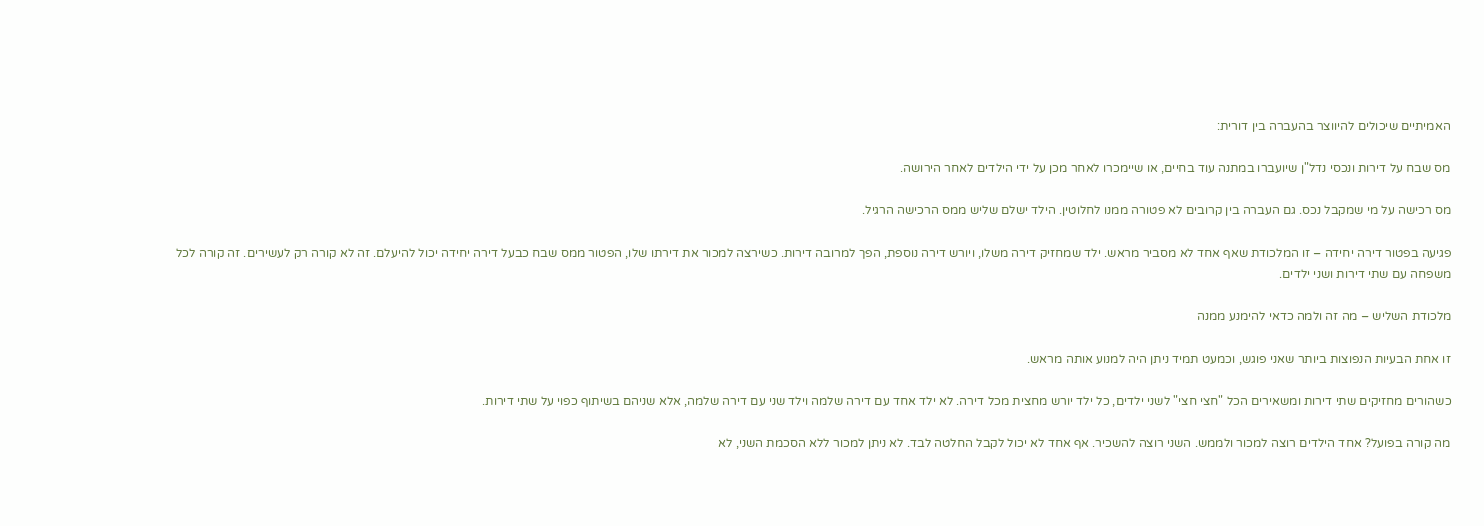האמיתיים שיכולים להיווצר בהעברה בין דורית:

מס שבח על דירות ונכסי נדל"ן שיועברו במתנה עוד בחיים, או שיימכרו לאחר מכן על ידי הילדים לאחר הירושה.

מס רכישה על מי שמקבל נכס. גם העברה בין קרובים לא פטורה ממנו לחלוטין. הילד ישלם שליש ממס הרכישה הרגיל.

פגיעה בפטור דירה יחידה – זו המלכודת שאף אחד לא מסביר מראש. ילד שמחזיק דירה משלו, ויורש דירה נוספת, הפך למרובה דירות. כשירצה למכור את דירתו שלו, הפטור ממס שבח כבעל דירה יחידה יכול להיעלם. זה לא קורה רק לעשירים. זה קורה לכל משפחה עם שתי דירות ושני ילדים.

מלכודת השליש – מה זה ולמה כדאי להימנע ממנה

זו אחת הבעיות הנפוצות ביותר שאני פוגש, וכמעט תמיד ניתן היה למנוע אותה מראש.

כשהורים מחזיקים שתי דירות ומשאירים הכל "חצי חצי" לשני ילדים, כל ילד יורש מחצית מכל דירה. לא ילד אחד עם דירה שלמה וילד שני עם דירה שלמה, אלא שניהם בשיתוף כפוי על שתי דירות.

מה קורה בפועל? אחד הילדים רוצה למכור ולממש. השני רוצה להשכיר. אף אחד לא יכול לקבל החלטה לבד. לא ניתן למכור ללא הסכמת השני, לא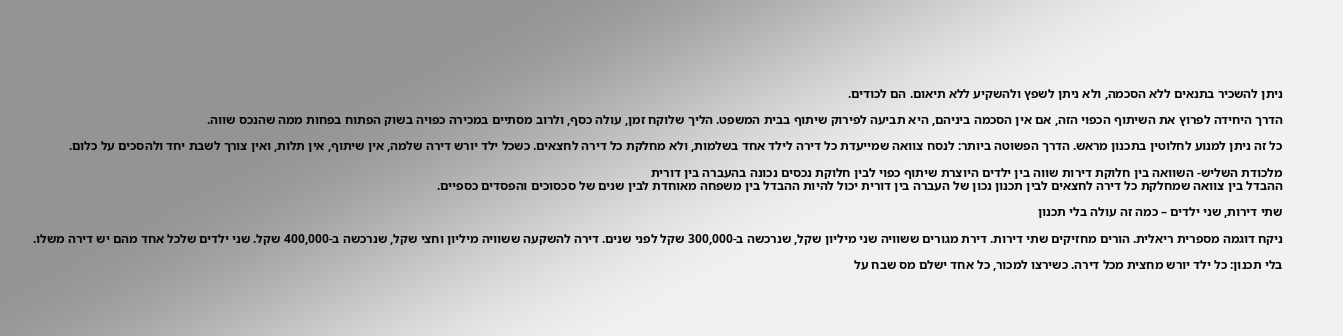ניתן להשכיר בתנאים ללא הסכמה, ולא ניתן לשפץ ולהשקיע ללא תיאום. הם לכודים.

הדרך היחידה לפרוץ את השיתוף הכפוי הזה, אם אין הסכמה ביניהם, היא תביעה לפירוק שיתוף בבית המשפט. הליך שלוקח זמן, עולה כסף, ולרוב מסתיים במכירה כפויה בשוק הפתוח בפחות ממה שהנכס שווה.

כל זה ניתן למנוע לחלוטין בתכנון מראש. הדרך הפשוטה ביותר: לנסח צוואה שמייעדת כל דירה לילד אחד בשלמות, ולא מחלקת כל דירה לחצאים. כשכל ילד יורש דירה שלמה, אין שיתוף, אין תלות, ואין צורך לשבת יחד ולהסכים על כלום.

מלכודת השליש- השוואה בין חלוקת דירות שווה בין ילדים היוצרת שיתוף כפוי לבין חלוקת נכסים נכונה בהעברה בין דורית
ההבדל בין צוואה שמחלקת כל דירה לחצאים לבין תכנון נכון של העברה בין דורית יכול להיות ההבדל בין משפחה מאוחדת לבין שנים של סכסוכים והפסדים כספיים.

שתי דירות, שני ילדים – כמה זה עולה בלי תכנון

ניקח דוגמה מספרית ריאלית. הורים מחזיקים שתי דירות. דירת מגורים ששוויה שני מיליון שקל, שנרכשה ב-300,000 שקל לפני שנים. דירה להשקעה ששוויה מיליון וחצי שקל, שנרכשה ב-400,000 שקל. שני ילדים שלכל אחד מהם יש דירה משלו.

בלי תכנון: כל ילד יורש מחצית מכל דירה. כשירצו למכור, כל אחד ישלם מס שבח על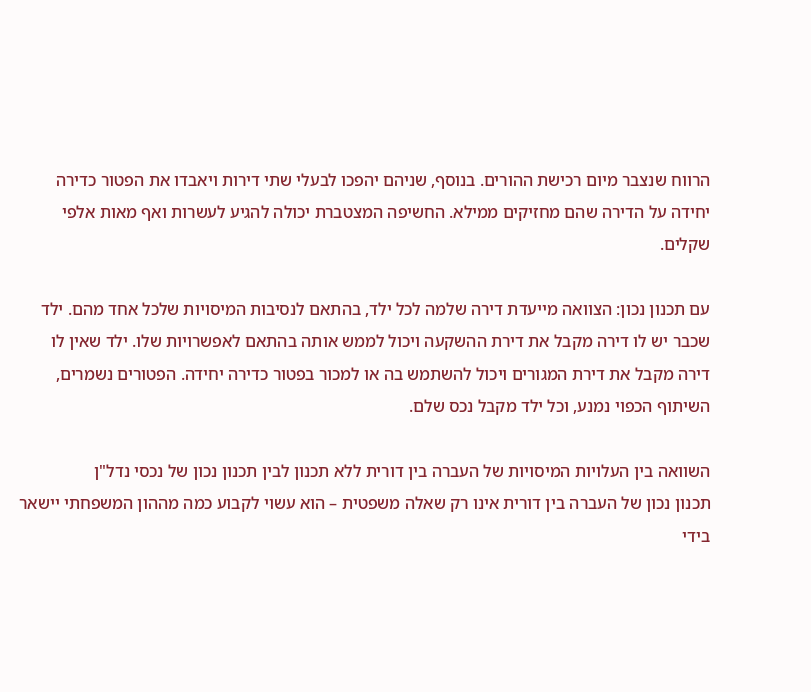הרווח שנצבר מיום רכישת ההורים. בנוסף, שניהם יהפכו לבעלי שתי דירות ויאבדו את הפטור כדירה יחידה על הדירה שהם מחזיקים ממילא. החשיפה המצטברת יכולה להגיע לעשרות ואף מאות אלפי שקלים.

עם תכנון נכון: הצוואה מייעדת דירה שלמה לכל ילד, בהתאם לנסיבות המיסויות שלכל אחד מהם. ילד שכבר יש לו דירה מקבל את דירת ההשקעה ויכול לממש אותה בהתאם לאפשרויות שלו. ילד שאין לו דירה מקבל את דירת המגורים ויכול להשתמש בה או למכור בפטור כדירה יחידה. הפטורים נשמרים, השיתוף הכפוי נמנע, וכל ילד מקבל נכס שלם.

השוואה בין העלויות המיסויות של העברה בין דורית ללא תכנון לבין תכנון נכון של נכסי נדל"ן
תכנון נכון של העברה בין דורית אינו רק שאלה משפטית – הוא עשוי לקבוע כמה מההון המשפחתי יישאר בידי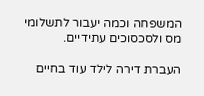המשפחה וכמה יעבור לתשלומי מס ולסכסוכים עתידיים.

העברת דירה לילד עוד בחיים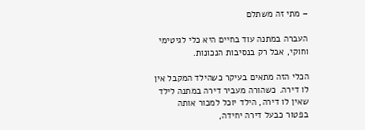– מתי זה משתלם

העברה במתנה עוד בחיים היא כלי לגיטימי וחוקי, אבל רק בנסיבות הנכונות.

הכלי הזה מתאים בעיקר כשהילד המקבל אין לו דירה. כשהורה מעביר דירה במתנה לילד שאין לו דירה, הילד יוכל למכור אותה בפטור כבעל דירה יחידה,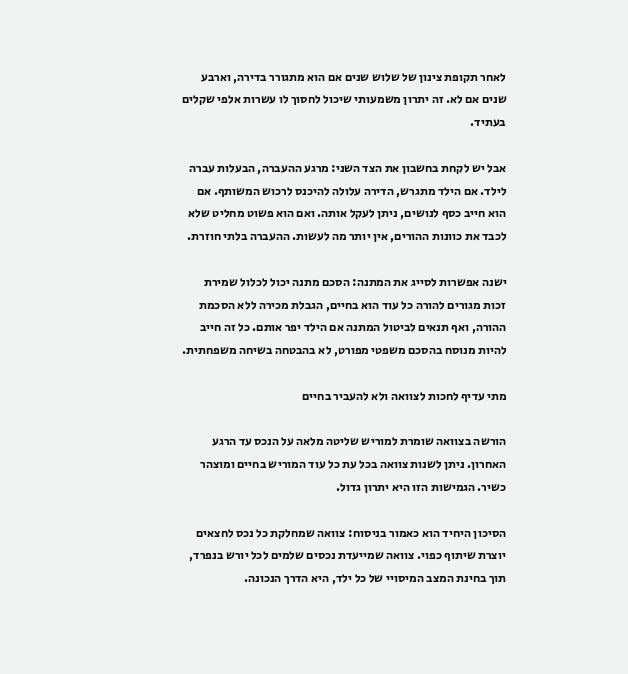לאחר תקופת צינון של שלוש שנים אם הוא מתגורר בדירה, וארבע שנים אם לא. זה יתרון משמעותי שיכול לחסוך לו עשרות אלפי שקלים בעתיד.

אבל יש לקחת בחשבון את הצד השני: מרגע ההעברה, הבעלות עברה לילד. אם הילד מתגרש, הדירה עלולה להיכנס לרכוש המשותף. אם הוא חייב כסף לנושים, ניתן לעקל אותה. ואם הוא פשוט מחליט שלא לכבד את כוונות ההורים, אין יותר מה לעשות. ההעברה בלתי חוזרת.

ישנה אפשרות לסייג את המתנה: הסכם מתנה יכול לכלול שמירת זכות מגורים להורה כל עוד הוא בחיים, הגבלת מכירה ללא הסכמת ההורה, ואף תנאים לביטול המתנה אם הילד יפר אותם. כל זה חייב להיות מנוסח בהסכם משפטי מפורט, לא בהבטחה בשיחה משפחתית.

מתי עדיף לחכות לצוואה ולא להעביר בחיים

הורשה בצוואה שומרת למוריש שליטה מלאה על הנכס עד הרגע האחרון. ניתן לשנות צוואה בכל עת כל עוד המוריש בחיים ומוצהר כשיר. הגמישות הזו היא יתרון גדול.

הסיכון היחיד הוא כאמור בניסוח: צוואה שמחלקת כל נכס לחצאים יוצרת שיתוף כפוי. צוואה שמייעדת נכסים שלמים לכל יורש בנפרד, תוך בחינת המצב המיסויי של כל ילד, היא הדרך הנכונה.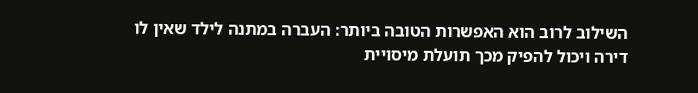השילוב לרוב הוא האפשרות הטובה ביותר: העברה במתנה לילד שאין לו דירה ויכול להפיק מכך תועלת מיסויית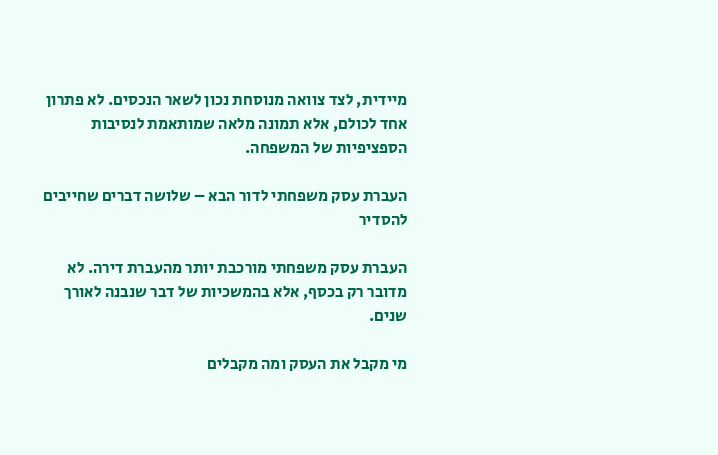מיידית, לצד צוואה מנוסחת נכון לשאר הנכסים. לא פתרון אחד לכולם, אלא תמונה מלאה שמותאמת לנסיבות הספציפיות של המשפחה.

העברת עסק משפחתי לדור הבא – שלושה דברים שחייבים להסדיר

העברת עסק משפחתי מורכבת יותר מהעברת דירה. לא מדובר רק בכסף, אלא בהמשכיות של דבר שנבנה לאורך שנים.

מי מקבל את העסק ומה מקבלים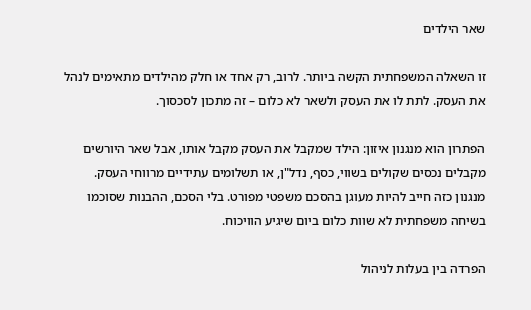שאר הילדים

זו השאלה המשפחתית הקשה ביותר. לרוב, רק אחד או חלק מהילדים מתאימים לנהל את העסק. לתת לו את העסק ולשאר לא כלום – זה מתכון לסכסוך.

הפתרון הוא מנגנון איזון: הילד שמקבל את העסק מקבל אותו, אבל שאר היורשים מקבלים נכסים שקולים בשווי, כסף, נדל"ן, או תשלומים עתידיים מרווחי העסק. מנגנון כזה חייב להיות מעוגן בהסכם משפטי מפורט. בלי הסכם, ההבנות שסוכמו בשיחה משפחתית לא שוות כלום ביום שיגיע הוויכוח.

הפרדה בין בעלות לניהול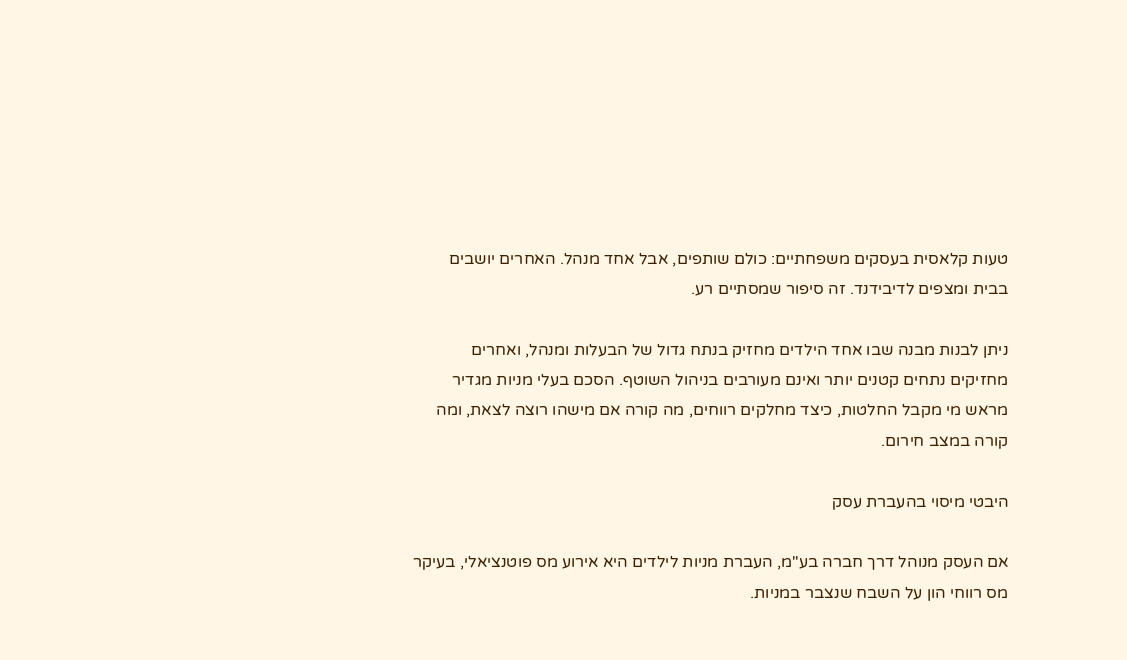טעות קלאסית בעסקים משפחתיים: כולם שותפים, אבל אחד מנהל. האחרים יושבים בבית ומצפים לדיבידנד. זה סיפור שמסתיים רע.

ניתן לבנות מבנה שבו אחד הילדים מחזיק בנתח גדול של הבעלות ומנהל, ואחרים מחזיקים נתחים קטנים יותר ואינם מעורבים בניהול השוטף. הסכם בעלי מניות מגדיר מראש מי מקבל החלטות, כיצד מחלקים רווחים, מה קורה אם מישהו רוצה לצאת, ומה קורה במצב חירום.

היבטי מיסוי בהעברת עסק

אם העסק מנוהל דרך חברה בע"מ, העברת מניות לילדים היא אירוע מס פוטנציאלי, בעיקר מס רווחי הון על השבח שנצבר במניות.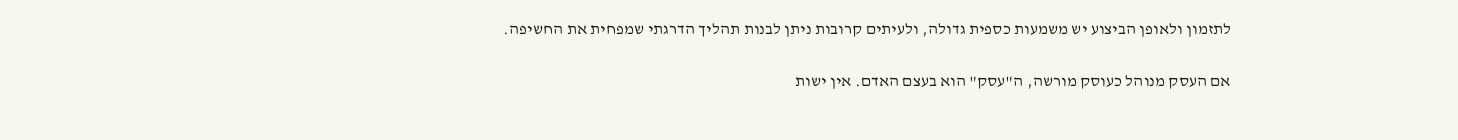לתזמון ולאופן הביצוע יש משמעות כספית גדולה, ולעיתים קרובות ניתן לבנות תהליך הדרגתי שמפחית את החשיפה.

אם העסק מנוהל כעוסק מורשה, ה"עסק" הוא בעצם האדם. אין ישות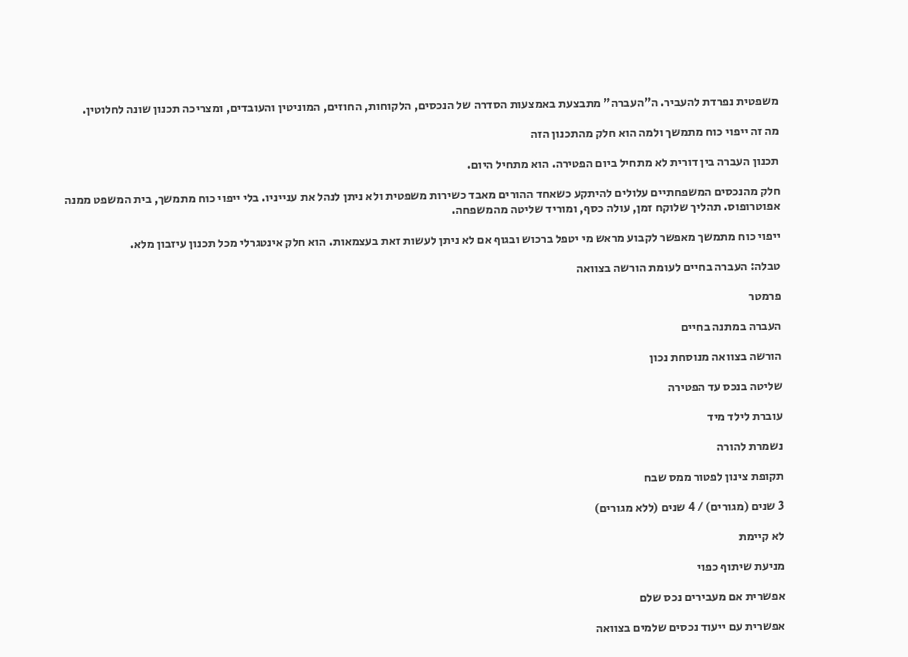משפטית נפרדת להעביר. ה"העברה" מתבצעת באמצעות הסדרה של הנכסים, הלקוחות, החוזים, המוניטין והעובדים, ומצריכה תכנון שונה לחלוטין.

מה זה ייפוי כוח מתמשך ולמה הוא חלק מהתכנון הזה

תכנון העברה בין דורית לא מתחיל ביום הפטירה. הוא מתחיל היום.

חלק מהנכסים המשפחתיים עלולים להיתקע כשאחד ההורים מאבד כשירות משפטית ולא ניתן לנהל את ענייניו. בלי ייפוי כוח מתמשך, בית המשפט ממנה אפוטרופוס. תהליך שלוקח זמן, עולה כסף, ומוריד שליטה מהמשפחה.

ייפוי כוח מתמשך מאפשר לקבוע מראש מי יטפל ברכוש ובגוף אם לא ניתן לעשות זאת בעצמאות. הוא חלק אינטגרלי מכל תכנון עיזבון מלא.

טבלה: העברה בחיים לעומת הורשה בצוואה

פרמטר

העברה במתנה בחיים

הורשה בצוואה מנוסחת נכון

שליטה בנכס עד הפטירה

עוברת לילד מיד

נשמרת להורה

תקופת צינון לפטור ממס שבח

3 שנים (מגורים) / 4 שנים (ללא מגורים)

לא קיימת

מניעת שיתוף כפוי

אפשרית אם מעבירים נכס שלם

אפשרית עם ייעוד נכסים שלמים בצוואה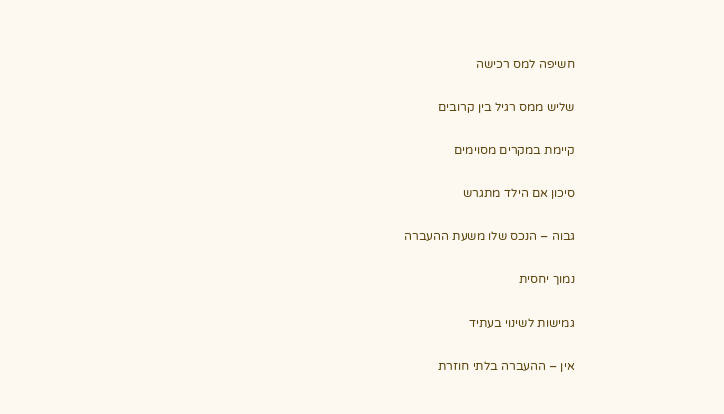חשיפה למס רכישה

שליש ממס רגיל בין קרובים

קיימת במקרים מסוימים

סיכון אם הילד מתגרש

גבוה – הנכס שלו משעת ההעברה

נמוך יחסית

גמישות לשינוי בעתיד

אין – ההעברה בלתי חוזרת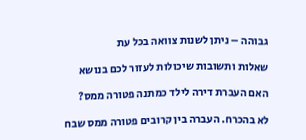גבוהה – ניתן לשנות צוואה בכל עת

שאלות ותשובות שיכולות לעזור לכם בנושא

האם העברת דירה לילד כמתנה פטורה ממס?

לא בהכרח. העברה בין קרובים פטורה ממס שבח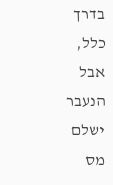בדרך כלל, אבל הנעבר ישלם מס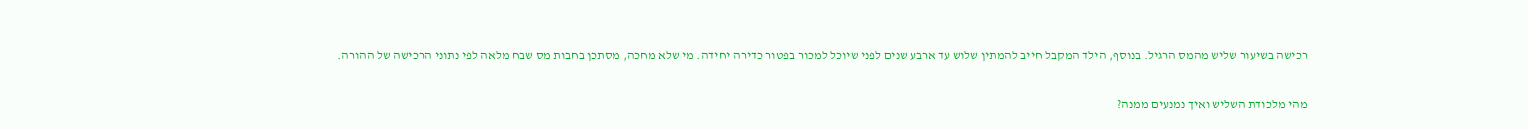רכישה בשיעור שליש מהמס הרגיל. בנוסף, הילד המקבל חייב להמתין שלוש עד ארבע שנים לפני שיוכל למכור בפטור כדירה יחידה. מי שלא מחכה, מסתכן בחבות מס שבח מלאה לפי נתוני הרכישה של ההורה.

מהי מלכודת השליש ואיך נמנעים ממנה?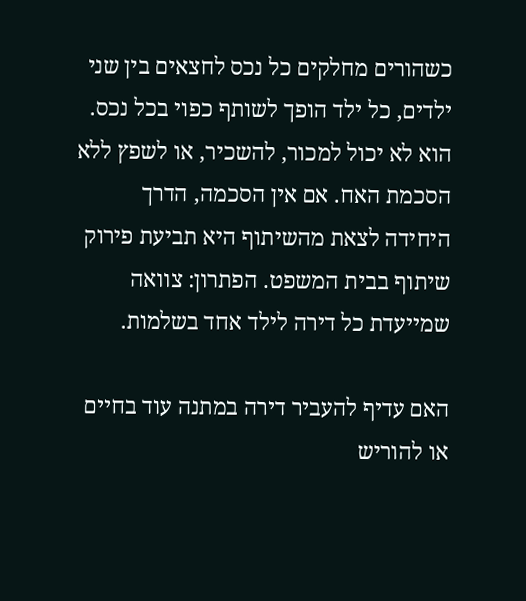כשהורים מחלקים כל נכס לחצאים בין שני ילדים, כל ילד הופך לשותף כפוי בכל נכס. הוא לא יכול למכור, להשכיר, או לשפץ ללא הסכמת האח. אם אין הסכמה, הדרך היחידה לצאת מהשיתוף היא תביעת פירוק שיתוף בבית המשפט. הפתרון: צוואה שמייעדת כל דירה לילד אחד בשלמות.

האם עדיף להעביר דירה במתנה עוד בחיים או להוריש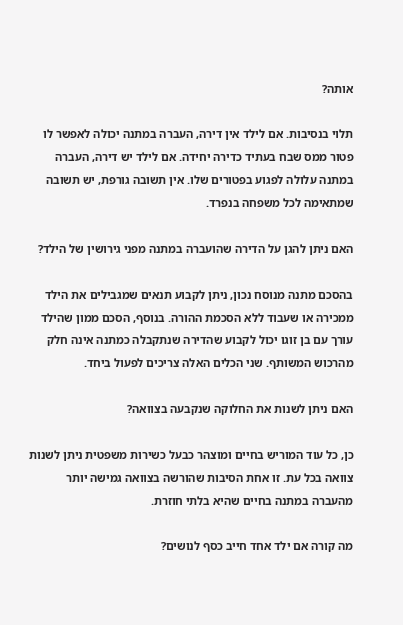אותה?

תלוי בנסיבות. אם לילד אין דירה, העברה במתנה יכולה לאפשר לו פטור ממס שבח בעתיד כדירה יחידה. אם לילד יש דירה, העברה במתנה עלולה לפגוע בפטורים שלו. אין תשובה גורפת, יש תשובה שמתאימה לכל משפחה בנפרד.

האם ניתן להגן על הדירה שהועברה במתנה מפני גירושין של הילד?

בהסכם מתנה מנוסח נכון, ניתן לקבוע תנאים שמגבילים את הילד ממכירה או שעבוד ללא הסכמת ההורה. בנוסף, הסכם ממון שהילד עורך עם בן זוגו יכול לקבוע שהדירה שנתקבלה כמתנה אינה חלק מהרכוש המשותף. שני הכלים האלה צריכים לפעול ביחד.

האם ניתן לשנות את החלוקה שנקבעה בצוואה?

כן, כל עוד המוריש בחיים ומוצהר כבעל כשירות משפטית ניתן לשנות צוואה בכל עת. זו אחת הסיבות שהורשה בצוואה גמישה יותר מהעברה במתנה בחיים שהיא בלתי חוזרת.

מה קורה אם ילד אחד חייב כסף לנושים?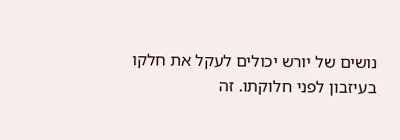נושים של יורש יכולים לעקל את חלקו בעיזבון לפני חלוקתו. זה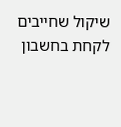שיקול שחייבים לקחת בחשבון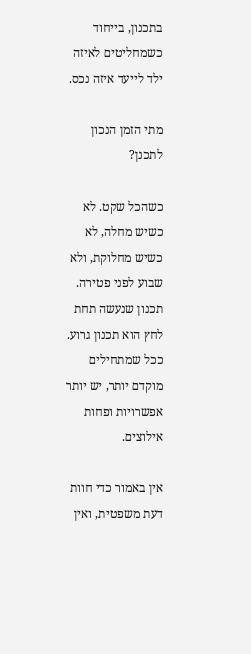בתכנון, בייחוד כשמחליטים לאיזה ילד לייעד איזה נכס.

מתי הזמן הנכון לתכנן?

כשהכל שקט. לא כשיש מחלה, לא כשיש מחלוקת, ולא שבוע לפני פטירה. תכנון שנעשה תחת לחץ הוא תכנון גרוע. ככל שמתחילים מוקדם יותר, יש יותר אפשרויות ופחות אילוצים.

אין באמור כדי חוות דעת משפטית, ואין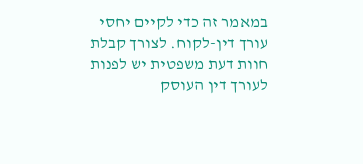במאמר זה כדי לקיים יחסי עורך דין-לקוח. לצורך קבלת חוות דעת משפטית יש לפנות לעורך דין העוסק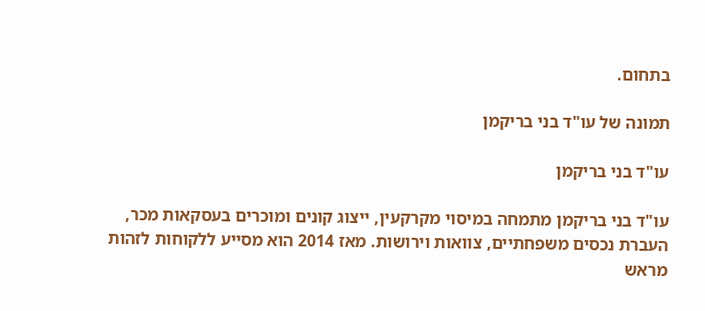בתחום.

תמונה של עו"ד בני בריקמן

עו"ד בני בריקמן

עו"ד בני בריקמן מתמחה במיסוי מקרקעין, ייצוג קונים ומוכרים בעסקאות מכר, העברת נכסים משפחתיים, צוואות וירושות. מאז 2014 הוא מסייע ללקוחות לזהות מראש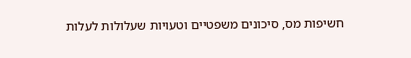חשיפות מס, סיכונים משפטיים וטעויות שעלולות לעלות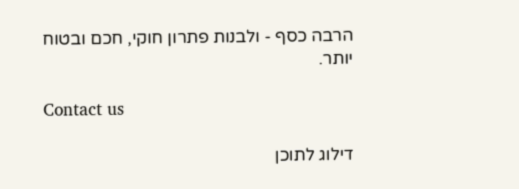הרבה כסף - ולבנות פתרון חוקי, חכם ובטוח יותר.

Contact us

דילוג לתוכן